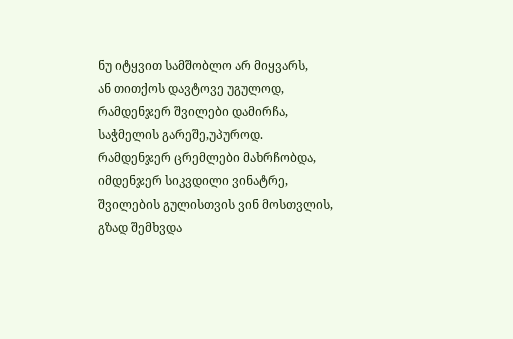ნუ იტყვით სამშობლო არ მიყვარს,
ან თითქოს დავტოვე უგულოდ,
რამდენჯერ შვილები დამირჩა,
საჭმელის გარეშე,უპუროდ.
რამდენჯერ ცრემლები მახრჩობდა,
იმდენჯერ სიკვდილი ვინატრე,
შვილების გულისთვის ვინ მოსთვლის,
გზად შემხვდა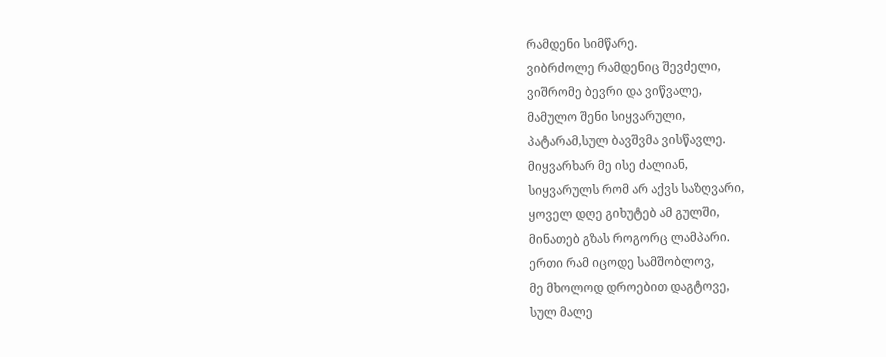რამდენი სიმწარე.
ვიბრძოლე რამდენიც შევძელი,
ვიშრომე ბევრი და ვიწვალე,
მამულო შენი სიყვარული,
პატარამ,სულ ბავშვმა ვისწავლე.
მიყვარხარ მე ისე ძალიან,
სიყვარულს რომ არ აქვს საზღვარი,
ყოველ დღე გიხუტებ ამ გულში,
მინათებ გზას როგორც ლამპარი.
ერთი რამ იცოდე სამშობლოვ,
მე მხოლოდ დროებით დაგტოვე,
სულ მალე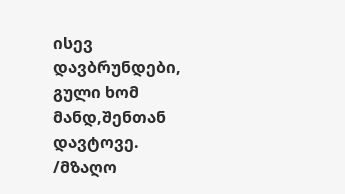ისევ დავბრუნდები,
გული ხომ მანდ,შენთან დავტოვე.
/მზაღო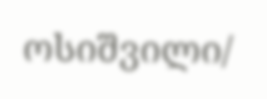ოსიშვილი/